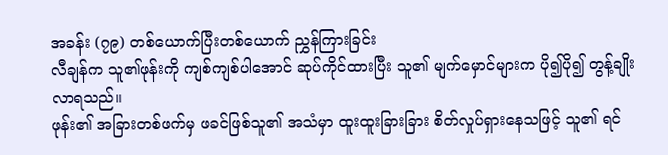အခန်း (၇၉) တစ်ယောက်ပြီးတစ်ယောက် ညွှန်ကြားခြင်း
လီချန်က သူ၏ဖုန်းကို ကျစ်ကျစ်ပါအောင် ဆုပ်ကိုင်ထားပြီး သူ၏ မျက်မှောင်များက ပို၍ပို၍ တွန့်ချိုးလာရသည်။
ဖုန်း၏ အခြားတစ်ဖက်မှ ဖခင်ဖြစ်သူ၏ အသံမှာ ထူးထူးခြားခြား စိတ်လှုပ်ရှားနေသဖြင့် သူ၏ ရင်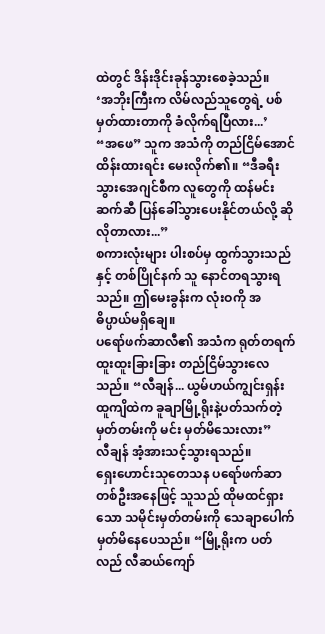ထဲတွင် ဒိန်းဒိုင်းခုန်သွားစေခဲ့သည်။
‘အဘိုးကြီးက လိမ်လည်သူတွေရဲ့ ပစ်မှတ်ထားတာကို ခံလိုက်ရပြီလား...’
“အဖေ” သူက အသံကို တည်ငြိမ်အောင် ထိန်းထားရင်း မေးလိုက်၏။ “ဒီခရီးသွားအေဂျင်စီက လူတွေကို ထန်မင်းဆက်ဆီ ပြန်ခေါ်သွားပေးနိုင်တယ်လို့ ဆိုလိုတာလား...”
စကားလုံးများ ပါးစပ်မှ ထွက်သွားသည်နှင့် တစ်ပြိုင်နက် သူ နောင်တရသွားရသည်။ ဤမေးခွန်းက လုံးဝကို အဓိပ္ပာယ်မရှိချေ။
ပရော်ဖက်ဆာလီ၏ အသံက ရုတ်တရက် ထူးထူးခြားခြား တည်ငြိမ်သွားလေသည်။ “လီချန်... ယွမ်ဟယ်ကျွင်းရှန်းထူကျိထဲက ခူချာမြို့ရိုးနဲ့ပတ်သက်တဲ့ မှတ်တမ်းကို မင်း မှတ်မိသေးလား”
လီချန် အံ့အားသင့်သွားရသည်။
ရှေးဟောင်းသုတေသန ပရော်ဖက်ဆာတစ်ဦးအနေဖြင့် သူသည် ထိုမထင်ရှားသော သမိုင်းမှတ်တမ်းကို သေချာပေါက် မှတ်မိနေပေသည်။ “မြို့ရိုးက ပတ်လည် လီဆယ်ကျော်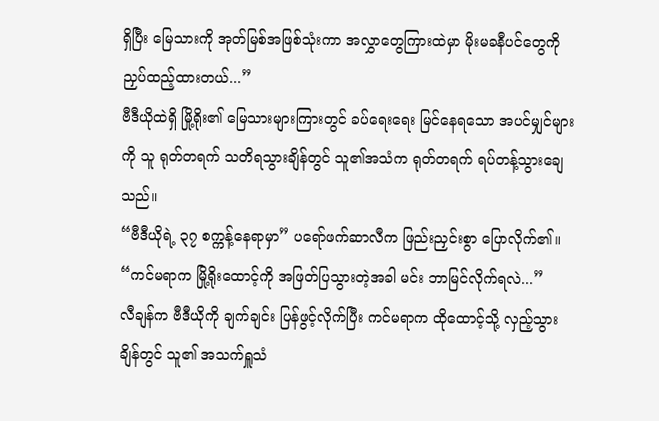ရှိပြီး မြေသားကို အုတ်မြစ်အဖြစ်သုံးကာ အလွှာတွေကြားထဲမှာ မိုးမခနီပင်တွေကို ညှပ်ထည့်ထားတယ်...”
ဗီဒီယိုထဲရှိ မြို့ရိုး၏ မြေသားများကြားတွင် ခပ်ရေးရေး မြင်နေရသော အပင်မျှင်များကို သူ ရုတ်တရက် သတိရသွားချိန်တွင် သူ၏အသံက ရုတ်တရက် ရပ်တန့်သွားချေသည်။
“ဗီဒီယိုရဲ့ ၃၇ စက္ကန့်နေရာမှာ” ပရော်ဖက်ဆာလီက ဖြည်းညှင်းစွာ ပြောလိုက်၏။ “ကင်မရာက မြို့ရိုးထောင့်ကို အဖြတ်ပြသွားတဲ့အခါ မင်း ဘာမြင်လိုက်ရလဲ...”
လီချန်က ဗီဒီယိုကို ချက်ချင်း ပြန်ဖွင့်လိုက်ပြီး ကင်မရာက ထိုထောင့်သို့ လှည့်သွားချိန်တွင် သူ၏ အသက်ရှူသံ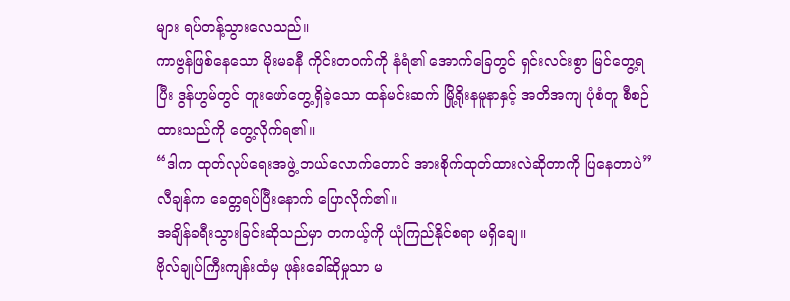များ ရပ်တန့်သွားလေသည်။
ကာဗွန်ဖြစ်နေသော မိုးမခနီ ကိုင်းတဝက်ကို နံရံ၏ အောက်ခြေတွင် ရှင်းလင်းစွာ မြင်တွေ့ရပြီး ဒွန်ဟွမ်တွင် တူးဖော်တွေ့ရှိခဲ့သော ထန်မင်းဆက် မြို့ရိုးနမူနာနှင့် အတိအကျ ပုံစံတူ စီစဉ်ထားသည်ကို တွေ့လိုက်ရ၏။
“ဒါက ထုတ်လုပ်ရေးအဖွဲ့ ဘယ်လောက်တောင် အားစိုက်ထုတ်ထားလဲဆိုတာကို ပြနေတာပဲ” လီချန်က ခေတ္တရပ်ပြီးနောက် ပြောလိုက်၏။
အချိန်ခရီးသွားခြင်းဆိုသည်မှာ တကယ့်ကို ယုံကြည်နိုင်စရာ မရှိချေ။
ဗိုလ်ချုပ်ကြီးကျန်းထံမှ ဖုန်းခေါ်ဆိုမှုသာ မ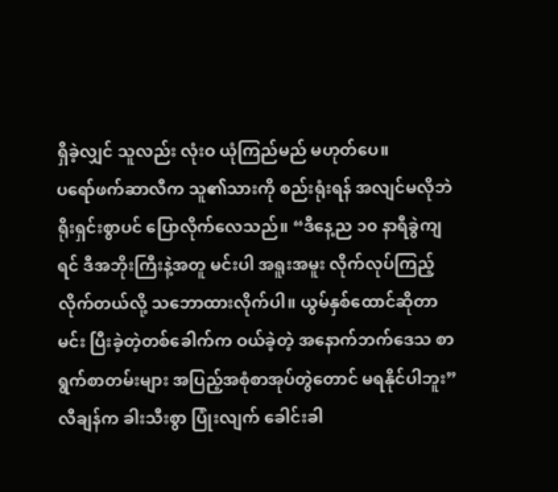ရှိခဲ့လျှင် သူလည်း လုံးဝ ယုံကြည်မည် မဟုတ်ပေ။
ပရော်ဖက်ဆာလီက သူ၏သားကို စည်းရုံးရန် အလျင်မလိုဘဲ ရိုးရှင်းစွာပင် ပြောလိုက်လေသည်။ “ဒီနေ့ည ၁၀ နာရီခွဲကျရင် ဒီအဘိုးကြီးနဲ့အတူ မင်းပါ အရူးအမူး လိုက်လုပ်ကြည့်လိုက်တယ်လို့ သဘောထားလိုက်ပါ။ ယွမ်နှစ်ထောင်ဆိုတာ မင်း ပြီးခဲ့တဲ့တစ်ခေါက်က ဝယ်ခဲ့တဲ့ အနောက်ဘက်ဒေသ စာရွက်စာတမ်းများ အပြည့်အစုံစာအုပ်တွဲတောင် မရနိုင်ပါဘူး”
လီချန်က ခါးသီးစွာ ပြုံးလျက် ခေါင်းခါ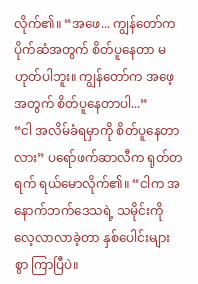လိုက်၏။ “အဖေ... ကျွန်တော်က ပိုက်ဆံအတွက် စိတ်ပူနေတာ မဟုတ်ပါဘူး။ ကျွန်တော်က အဖေ့အတွက် စိတ်ပူနေတာပါ...”
“ငါ အလိမ်ခံရမှာကို စိတ်ပူနေတာလား” ပရော်ဖက်ဆာလီက ရုတ်တရက် ရယ်မောလိုက်၏။ “ငါက အနောက်ဘက်ဒေသရဲ့ သမိုင်းကို လေ့လာလာခဲ့တာ နှစ်ပေါင်းများစွာ ကြာပြီပဲ။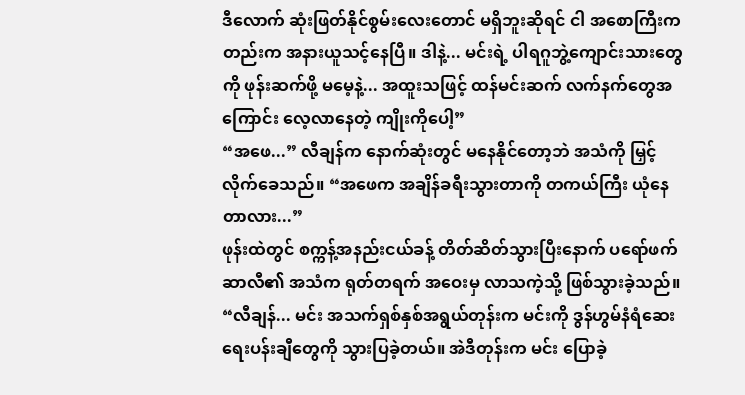ဒီလောက် ဆုံးဖြတ်နိုင်စွမ်းလေးတောင် မရှိဘူးဆိုရင် ငါ အစောကြီးကတည်းက အနားယူသင့်နေပြီ။ ဒါနဲ့... မင်းရဲ့ ပါရဂူဘွဲ့ကျောင်းသားတွေကို ဖုန်းဆက်ဖို့ မမေ့နဲ့... အထူးသဖြင့် ထန်မင်းဆက် လက်နက်တွေအကြောင်း လေ့လာနေတဲ့ ကျိုးကိုပေါ့”
“အဖေ...” လီချန်က နောက်ဆုံးတွင် မနေနိုင်တော့ဘဲ အသံကို မြှင့်လိုက်ခေသည်။ “အဖေက အချိန်ခရီးသွားတာကို တကယ်ကြီး ယုံနေတာလား...”
ဖုန်းထဲတွင် စက္ကန့်အနည်းငယ်ခန့် တိတ်ဆိတ်သွားပြီးနောက် ပရော်ဖက်ဆာလီ၏ အသံက ရုတ်တရက် အဝေးမှ လာသကဲ့သို့ ဖြစ်သွားခဲ့သည်။ “လီချန်... မင်း အသက်ရှစ်နှစ်အရွယ်တုန်းက မင်းကို ဒွန်ဟွမ်နံရံဆေးရေးပန်းချီတွေကို သွားပြခဲ့တယ်။ အဲဒီတုန်းက မင်း ပြောခဲ့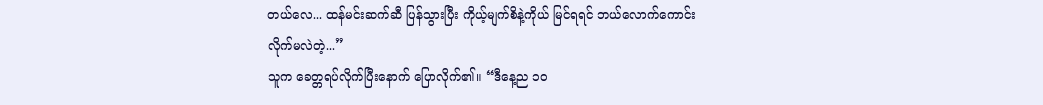တယ်လေ... ထန်မင်းဆက်ဆီ ပြန်သွားပြီး ကိုယ့်မျက်စိနဲ့ကိုယ် မြင်ရရင် ဘယ်လောက်ကောင်းလိုက်မလဲတဲ့...”
သူက ခေတ္တရပ်လိုက်ပြီးနောက် ပြောလိုက်၏။ “ဒီနေ့ည ၁၀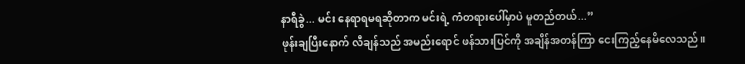နာရီခွဲ... မင်း နေရာရမရဆိုတာက မင်းရဲ့ ကံတရားပေါ်မှာပဲ မူတည်တယ်...”
ဖုန်းချပြီးနောက် လီချန်သည် အမည်းရောင် ဖန်သားပြင်ကို အချိန်အတန်ကြာ ငေးကြည့်နေမိလေသည်။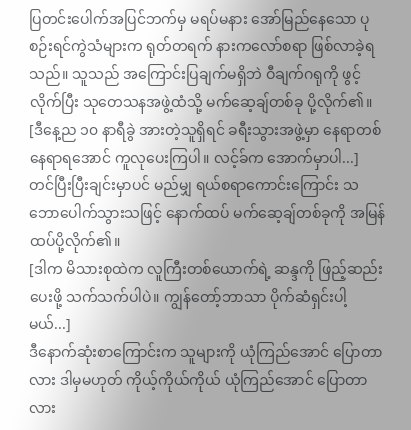ပြတင်းပေါက်အပြင်ဘက်မှ မရပ်မနား အော်မြည်နေသော ပုစဉ်းရင်ကွဲသံများက ရုတ်တရက် နားကလော်စရာ ဖြစ်လာခဲ့ရသည်။ သူသည် အကြောင်းပြချက်မရှိဘဲ ဝီချက်ဂရုကို ဖွင့်လိုက်ပြီး သုတေသနအဖွဲ့ထံသို့ မက်ဆေ့ချ်တစ်ခု ပို့လိုက်၏။
[ဒီနေ့ည ၁၀ နာရီခွဲ အားတဲ့သူရှိရင် ခရီးသွားအဖွဲ့မှာ နေရာတစ်နေရာရအောင် ကူလုပေးကြပါ။ လင့်ခ်က အောက်မှာပါ...]
တင်ပြီးပြီးချင်းမှာပင် မည်မျှ ရယ်စရာကောင်းကြောင်း သဘောပေါက်သွားသဖြင့် နောက်ထပ် မက်ဆေ့ချ်တစ်ခုကို အမြန် ထပ်ပို့လိုက်၏။
[ဒါက မိသားစုထဲက လူကြီးတစ်ယောက်ရဲ့ ဆန္ဒကို ဖြည့်ဆည်းပေးဖို့ သက်သက်ပါပဲ။ ကျွန်တော့်ဘာသာ ပိုက်ဆံရှင်းပါ့မယ်...]
ဒီနောက်ဆုံးစာကြောင်းက သူများကို ယုံကြည်အောင် ပြောတာလား ဒါမှမဟုတ် ကိုယ့်ကိုယ်ကိုယ် ယုံကြည်အောင် ပြောတာလား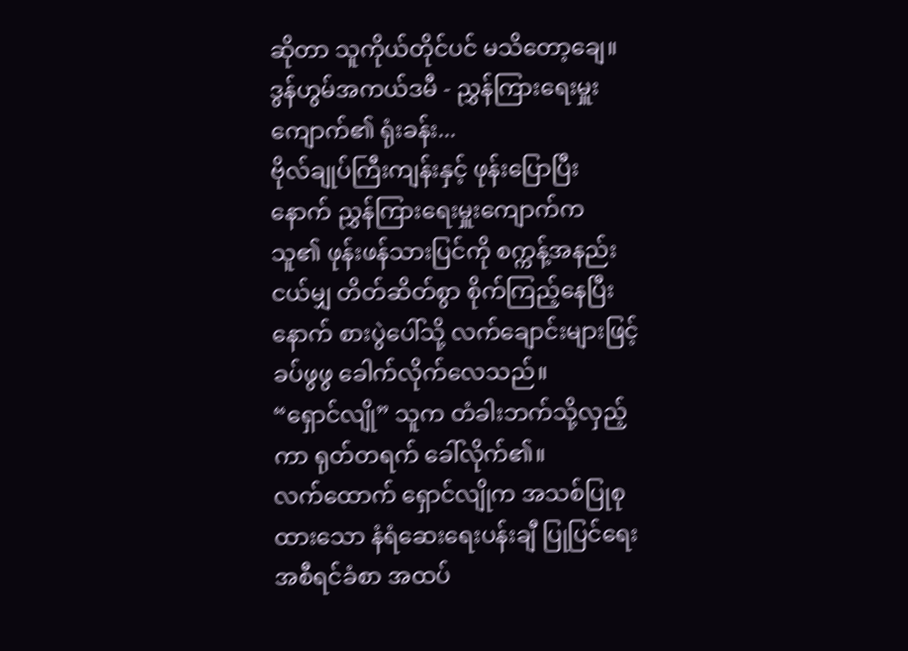ဆိုတာ သူကိုယ်တိုင်ပင် မသိတော့ချေ။
ဒွန်ဟွမ်အကယ်ဒမီ - ညွှန်ကြားရေးမှူးကျောက်၏ ရုံးခန်း...
ဗိုလ်ချုပ်ကြီးကျန်းနှင့် ဖုန်းပြောပြီးနောက် ညွှန်ကြားရေးမှူးကျောက်က သူ၏ ဖုန်းဖန်သားပြင်ကို စက္ကန့်အနည်းငယ်မျှ တိတ်ဆိတ်စွာ စိုက်ကြည့်နေပြီးနောက် စားပွဲပေါ်သို့ လက်ချောင်းများဖြင့် ခပ်ဖွဖွ ခေါက်လိုက်လေသည်။
“ရှောင်လျို” သူက တံခါးဘက်သို့လှည့်ကာ ရုတ်တရက် ခေါ်လိုက်၏။
လက်ထောက် ရှောင်လျိုက အသစ်ပြုစုထားသော နံရံဆေးရေးပန်းချီ ပြုပြင်ရေး အစီရင်ခံစာ အထပ်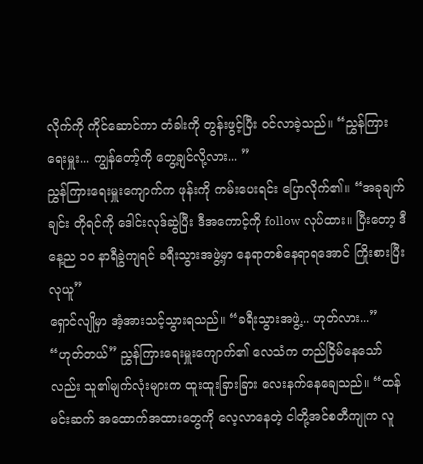လိုက်ကို ကိုင်ဆောင်ကာ တံခါးကို တွန်းဖွင့်ပြီး ဝင်လာခဲ့သည်။ “ညွှန်ကြားရေးမှူး... ကျွန်တော့်ကို တွေ့ချင်လို့လား... ”
ညွှန်ကြားရေးမှူးကျောက်က ဖုန်းကို ကမ်းပေးရင်း ပြောလိုက်၏။ “အခုချက်ချင်း တိုရင်ကို ဒေါင်းလုဒ်ဆွဲပြီး ဒီအကောင့်ကို follow လုပ်ထား။ ပြီးတော့ ဒီနေ့ည ၁၀ နာရီခွဲကျရင် ခရီးသွားအဖွဲ့မှာ နေရာတစ်နေရာရအောင် ကြိုးစားပြီး လုယူ”
ရှောင်လျိုမှာ အံ့အားသင့်သွားရသည်။ “ခရီးသွားအဖွဲ့... ဟုတ်လား...”
“ဟုတ်တယ်” ညွှန်ကြားရေးမှူးကျောက်၏ လေသံက တည်ငြိမ်နေသော်လည်း သူ၏မျက်လုံးများက ထူးထူးခြားခြား လေးနက်နေချေသည်။ “ထန်မင်းဆက် အထောက်အထားတွေကို လေ့လာနေတဲ့ ငါတို့အင်စတီကျုက လူ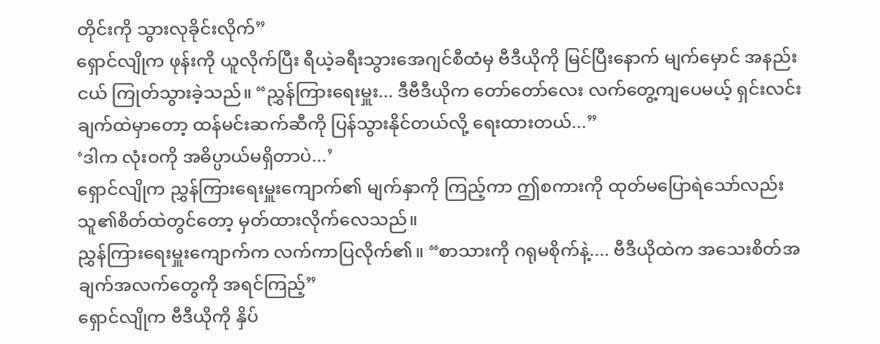တိုင်းကို သွားလုခိုင်းလိုက်”
ရှောင်လျိုက ဖုန်းကို ယူလိုက်ပြီး ရီယဲ့ခရီးသွားအေဂျင်စီထံမှ ဗီဒီယိုကို မြင်ပြီးနောက် မျက်မှောင် အနည်းငယ် ကြုတ်သွားခဲ့သည်။ “ညွှန်ကြားရေးမှူး... ဒီဗီဒီယိုက တော်တော်လေး လက်တွေ့ကျပေမယ့် ရှင်းလင်းချက်ထဲမှာတော့ ထန်မင်းဆက်ဆီကို ပြန်သွားနိုင်တယ်လို့ ရေးထားတယ်...”
‘ဒါက လုံးဝကို အဓိပ္ပာယ်မရှိတာပဲ...’
ရှောင်လျိုက ညွှန်ကြားရေးမှူးကျောက်၏ မျက်နှာကို ကြည့်ကာ ဤစကားကို ထုတ်မပြောရဲသော်လည်း သူ၏စိတ်ထဲတွင်တော့ မှတ်ထားလိုက်လေသည်။
ညွှန်ကြားရေးမှူးကျောက်က လက်ကာပြလိုက်၏။ “စာသားကို ဂရုမစိုက်နဲ့.... ဗီဒီယိုထဲက အသေးစိတ်အချက်အလက်တွေကို အရင်ကြည့်”
ရှောင်လျိုက ဗီဒီယိုကို နှိပ်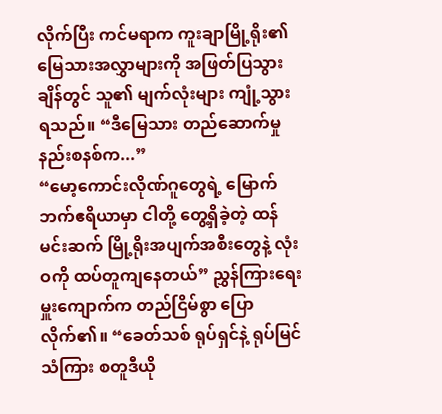လိုက်ပြီး ကင်မရာက ကူးချာမြို့ရိုး၏ မြေသားအလွှာများကို အဖြတ်ပြသွားချိန်တွင် သူ၏ မျက်လုံးများ ကျုံ့သွားရသည်။ “ဒီမြေသား တည်ဆောက်မှုနည်းစနစ်က...”
“မော့ကောင်းလိုဏ်ဂူတွေရဲ့ မြောက်ဘက်ဧရိယာမှာ ငါတို့ တွေ့ရှိခဲ့တဲ့ ထန်မင်းဆက် မြို့ရိုးအပျက်အစီးတွေနဲ့ လုံးဝကို ထပ်တူကျနေတယ်” ညွှန်ကြားရေးမှူးကျောက်က တည်ငြိမ်စွာ ပြောလိုက်၏။ “ခေတ်သစ် ရုပ်ရှင်နဲ့ ရုပ်မြင်သံကြား စတူဒီယို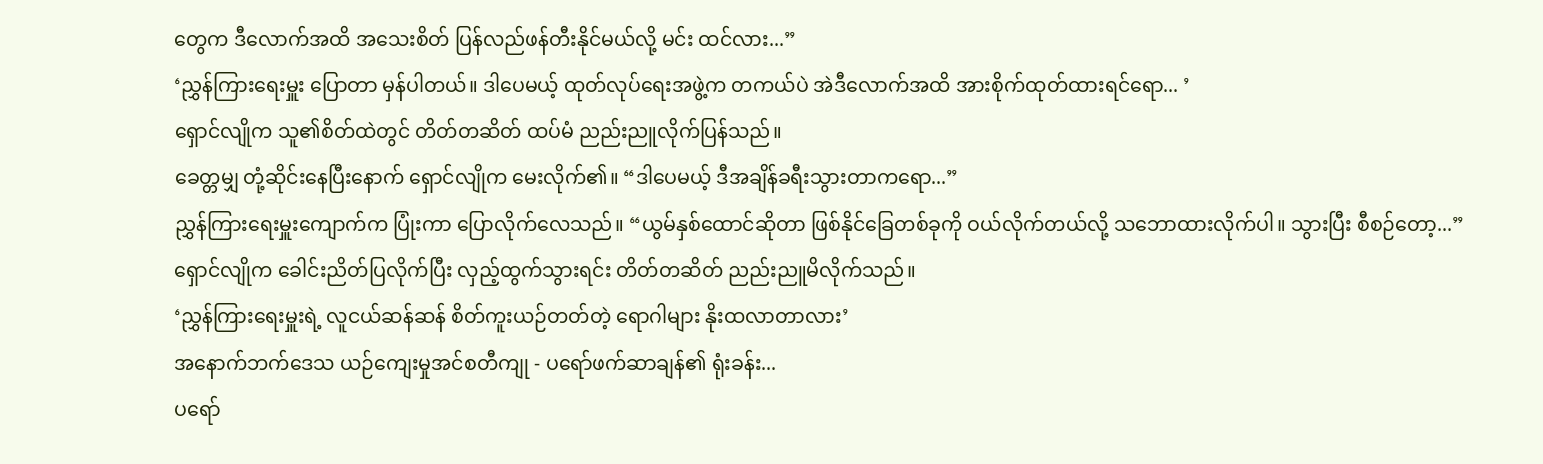တွေက ဒီလောက်အထိ အသေးစိတ် ပြန်လည်ဖန်တီးနိုင်မယ်လို့ မင်း ထင်လား...”
‘ညွှန်ကြားရေးမှူး ပြောတာ မှန်ပါတယ်။ ဒါပေမယ့် ထုတ်လုပ်ရေးအဖွဲ့က တကယ်ပဲ အဲဒီလောက်အထိ အားစိုက်ထုတ်ထားရင်ရော... ’
ရှောင်လျိုက သူ၏စိတ်ထဲတွင် တိတ်တဆိတ် ထပ်မံ ညည်းညူလိုက်ပြန်သည်။
ခေတ္တမျှ တုံ့ဆိုင်းနေပြီးနောက် ရှောင်လျိုက မေးလိုက်၏။ “ဒါပေမယ့် ဒီအချိန်ခရီးသွားတာကရော...”
ညွှန်ကြားရေးမှူးကျောက်က ပြုံးကာ ပြောလိုက်လေသည်။ “ယွမ်နှစ်ထောင်ဆိုတာ ဖြစ်နိုင်ခြေတစ်ခုကို ဝယ်လိုက်တယ်လို့ သဘောထားလိုက်ပါ။ သွားပြီး စီစဉ်တော့...”
ရှောင်လျိုက ခေါင်းညိတ်ပြလိုက်ပြီး လှည့်ထွက်သွားရင်း တိတ်တဆိတ် ညည်းညူမိလိုက်သည်။
‘ညွှန်ကြားရေးမှူးရဲ့ လူငယ်ဆန်ဆန် စိတ်ကူးယဉ်တတ်တဲ့ ရောဂါများ နိုးထလာတာလား’
အနောက်ဘက်ဒေသ ယဉ်ကျေးမှုအင်စတီကျု - ပရော်ဖက်ဆာချန်၏ ရုံးခန်း...
ပရော်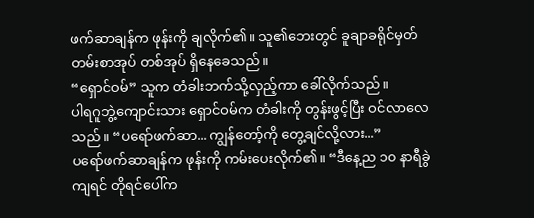ဖက်ဆာချန်က ဖုန်းကို ချလိုက်၏။ သူ၏ဘေးတွင် ခူချာခရိုင်မှတ်တမ်းစာအုပ် တစ်အုပ် ရှိနေခေသည်။
“ရှောင်ဝမ်” သူက တံခါးဘက်သို့လှည့်ကာ ခေါ်လိုက်သည်။
ပါရဂူဘွဲ့ကျောင်းသား ရှောင်ဝမ်က တံခါးကို တွန်းဖွင့်ပြီး ဝင်လာလေသည်။ “ပရော်ဖက်ဆာ... ကျွန်တော့်ကို တွေ့ချင်လို့လား...”
ပရော်ဖက်ဆာချန်က ဖုန်းကို ကမ်းပေးလိုက်၏။ “ဒီနေ့ည ၁၀ နာရီခွဲကျရင် တိုရင်ပေါ်က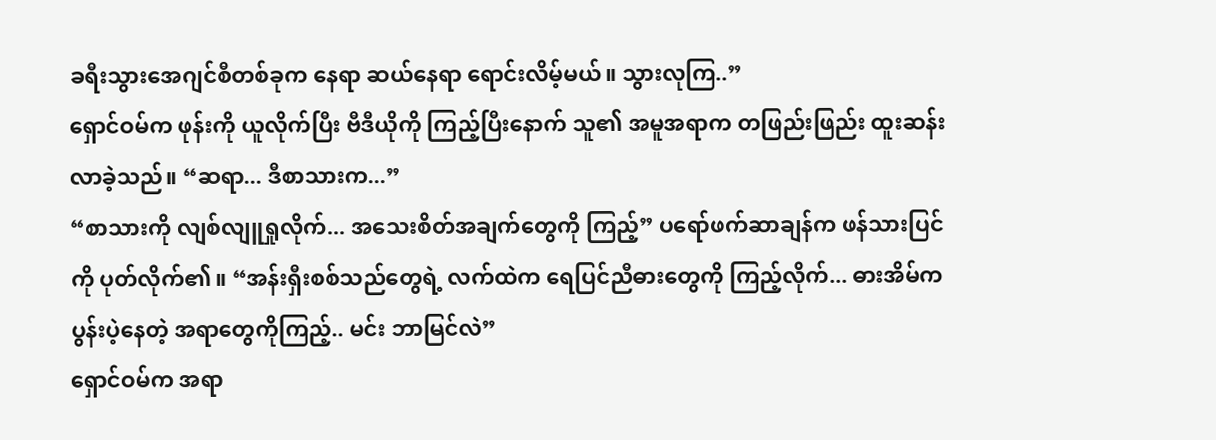ခရီးသွားအေဂျင်စီတစ်ခုက နေရာ ဆယ်နေရာ ရောင်းလိမ့်မယ်။ သွားလုကြ..”
ရှောင်ဝမ်က ဖုန်းကို ယူလိုက်ပြီး ဗီဒီယိုကို ကြည့်ပြီးနောက် သူ၏ အမူအရာက တဖြည်းဖြည်း ထူးဆန်းလာခဲ့သည်။ “ဆရာ... ဒီစာသားက...”
“စာသားကို လျစ်လျူရှုလိုက်... အသေးစိတ်အချက်တွေကို ကြည့်” ပရော်ဖက်ဆာချန်က ဖန်သားပြင်ကို ပုတ်လိုက်၏။ “အန်းရှီးစစ်သည်တွေရဲ့ လက်ထဲက ရေပြင်ညီဓားတွေကို ကြည့်လိုက်... ဓားအိမ်က ပွန်းပဲ့နေတဲ့ အရာတွေကိုကြည့်.. မင်း ဘာမြင်လဲ”
ရှောင်ဝမ်က အရာ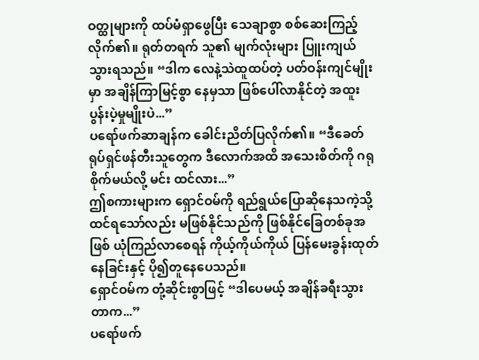ဝတ္ထုများကို ထပ်မံရှာဖွေပြီး သေချာစွာ စစ်ဆေးကြည့်လိုက်၏။ ရုတ်တရက် သူ၏ မျက်လုံးများ ပြူးကျယ်သွားရသည်။ “ဒါက လေနဲ့သဲထူထပ်တဲ့ ပတ်ဝန်းကျင်မျိုးမှာ အချိန်ကြာမြင့်စွာ နေမှသာ ဖြစ်ပေါ်လာနိုင်တဲ့ အထူးပွန်းပဲ့မှုမျိုးပဲ...”
ပရော်ဖက်ဆာချန်က ခေါင်းညိတ်ပြလိုက်၏။ “ဒီခေတ် ရုပ်ရှင်ဖန်တီးသူတွေက ဒီလောက်အထိ အသေးစိတ်ကို ဂရုစိုက်မယ်လို့ မင်း ထင်လား...”
ဤစကားများက ရှောင်ဝမ်ကို ရည်ရွယ်ပြောဆိုနေသကဲ့သို့ ထင်ရသော်လည်း မဖြစ်နိုင်သည်ကို ဖြစ်နိုင်ခြေတစ်ခုအဖြစ် ယုံကြည်လာစေရန် ကိုယ့်ကိုယ်ကိုယ် ပြန်မေးခွန်းထုတ်နေခြင်းနှင့် ပို၍တူနေပေသည်။
ရှောင်ဝမ်က တုံ့ဆိုင်းစွာဖြင့် “ဒါပေမယ့် အချိန်ခရီးသွားတာက...”
ပရော်ဖက်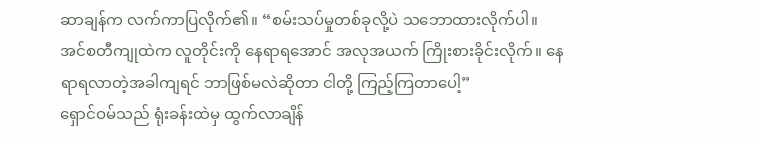ဆာချန်က လက်ကာပြလိုက်၏။ “စမ်းသပ်မှုတစ်ခုလို့ပဲ သဘောထားလိုက်ပါ။ အင်စတီကျုထဲက လူတိုင်းကို နေရာရအောင် အလုအယက် ကြိုးစားခိုင်းလိုက်။ နေရာရလာတဲ့အခါကျရင် ဘာဖြစ်မလဲဆိုတာ ငါတို့ ကြည့်ကြတာပေါ့”
ရှောင်ဝမ်သည် ရုံးခန်းထဲမှ ထွက်လာချိန်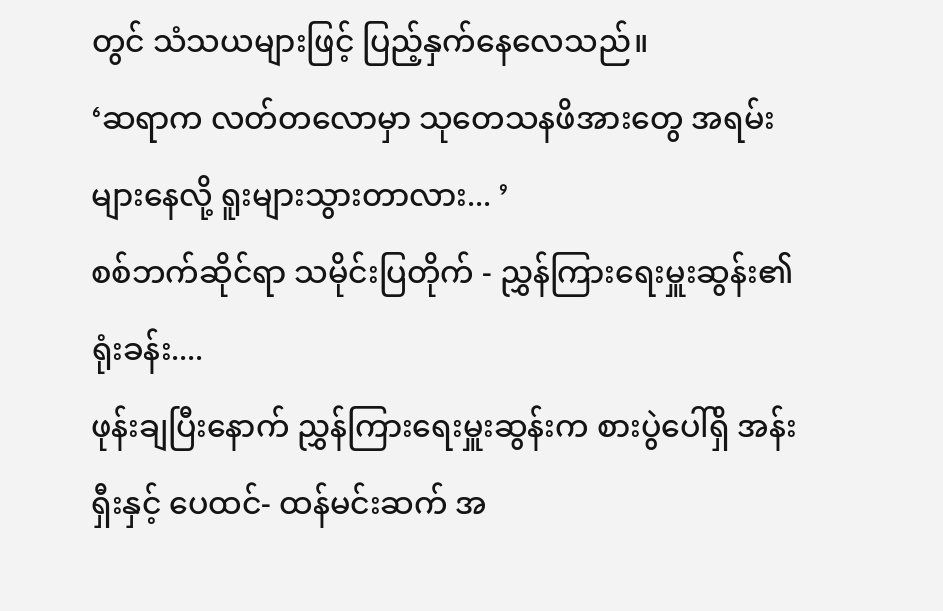တွင် သံသယများဖြင့် ပြည့်နှက်နေလေသည်။
‘ဆရာက လတ်တလောမှာ သုတေသနဖိအားတွေ အရမ်းများနေလို့ ရူးများသွားတာလား... ’
စစ်ဘက်ဆိုင်ရာ သမိုင်းပြတိုက် - ညွှန်ကြားရေးမှူးဆွန်း၏ ရုံးခန်း....
ဖုန်းချပြီးနောက် ညွှန်ကြားရေးမှူးဆွန်းက စားပွဲပေါ်ရှိ အန်းရှီးနှင့် ပေထင်- ထန်မင်းဆက် အ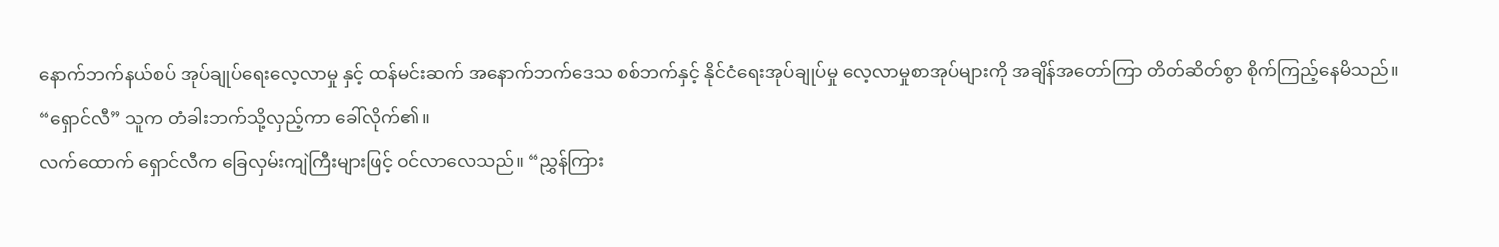နောက်ဘက်နယ်စပ် အုပ်ချုပ်ရေးလေ့လာမှု နှင့် ထန်မင်းဆက် အနောက်ဘက်ဒေသ စစ်ဘက်နှင့် နိုင်ငံရေးအုပ်ချုပ်မှု လေ့လာမှုစာအုပ်များကို အချိန်အတော်ကြာ တိတ်ဆိတ်စွာ စိုက်ကြည့်နေမိသည်။
“ရှောင်လီ” သူက တံခါးဘက်သို့လှည့်ကာ ခေါ်လိုက်၏။
လက်ထောက် ရှောင်လီက ခြေလှမ်းကျဲကြီးများဖြင့် ဝင်လာလေသည်။ “ညွှန်ကြား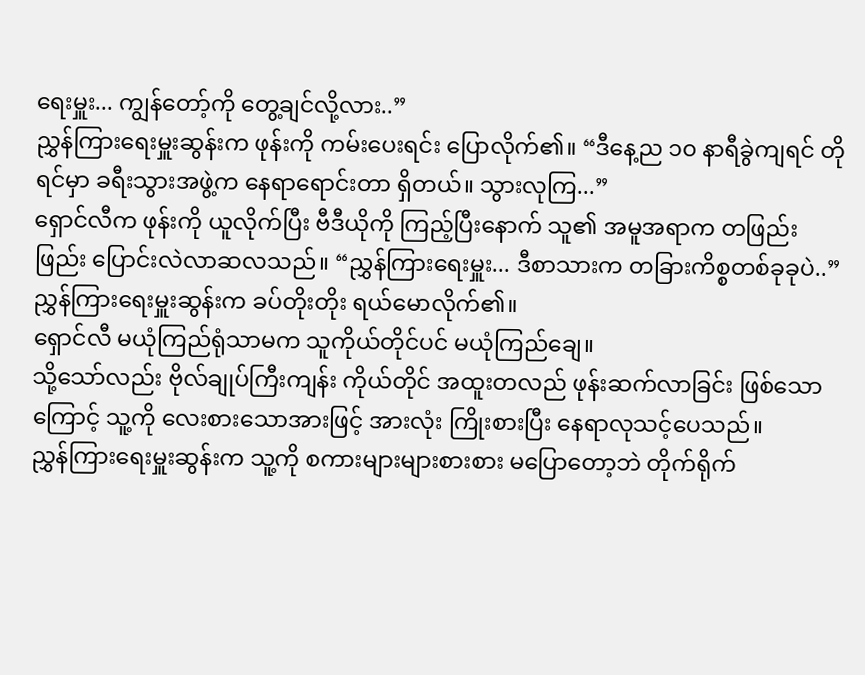ရေးမှူး... ကျွန်တော့်ကို တွေ့ချင်လို့လား..”
ညွှန်ကြားရေးမှူးဆွန်းက ဖုန်းကို ကမ်းပေးရင်း ပြောလိုက်၏။ “ဒီနေ့ည ၁၀ နာရီခွဲကျရင် တိုရင်မှာ ခရီးသွားအဖွဲ့က နေရာရောင်းတာ ရှိတယ်။ သွားလုကြ...”
ရှောင်လီက ဖုန်းကို ယူလိုက်ပြီး ဗီဒီယိုကို ကြည့်ပြီးနောက် သူ၏ အမူအရာက တဖြည်းဖြည်း ပြောင်းလဲလာဆလသည်။ “ညွှန်ကြားရေးမှူး... ဒီစာသားက တခြားကိစ္စတစ်ခုခုပဲ..”
ညွှန်ကြားရေးမှူးဆွန်းက ခပ်တိုးတိုး ရယ်မောလိုက်၏။
ရှောင်လီ မယုံကြည်ရုံသာမက သူကိုယ်တိုင်ပင် မယုံကြည်ချေ။
သို့သော်လည်း ဗိုလ်ချုပ်ကြီးကျန်း ကိုယ်တိုင် အထူးတလည် ဖုန်းဆက်လာခြင်း ဖြစ်သောကြောင့် သူ့ကို လေးစားသောအားဖြင့် အားလုံး ကြိုးစားပြီး နေရာလုသင့်ပေသည်။
ညွှန်ကြားရေးမှူးဆွန်းက သူ့ကို စကားများများစားစား မပြောတော့ဘဲ တိုက်ရိုက်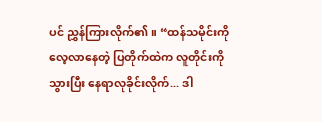ပင် ညွှန်ကြားလိုက်၏။ “ထန်သမိုင်းကို လေ့လာနေတဲ့ ပြတိုက်ထဲက လူတိုင်းကို သွားပြီး နေရာလုခိုင်းလိုက်... ဒါ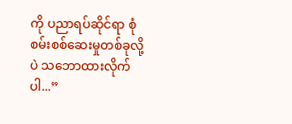ကို ပညာရပ်ဆိုင်ရာ စုံစမ်းစစ်ဆေးမှုတစ်ခုလို့ပဲ သဘောထားလိုက်ပါ...”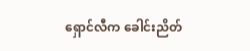ရှောင်လီက ခေါင်းညိတ်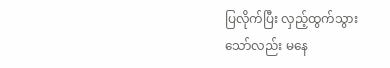ပြလိုက်ပြီး လှည့်ထွက်သွားသော်လည်း မနေ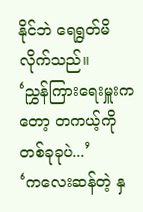နိုင်ဘဲ ရေရွတ်မိလိုက်သည်။
‘ညွှန်ကြားရေးမှူးကတော့ တကယ့်ကို တစ်ခုခုပဲ...’
‘ကလေးဆန်တဲ့ နှ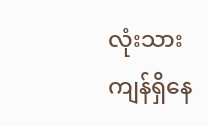လုံးသား ကျန်ရှိနေ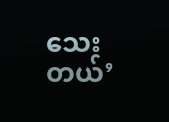သေးတယ်’